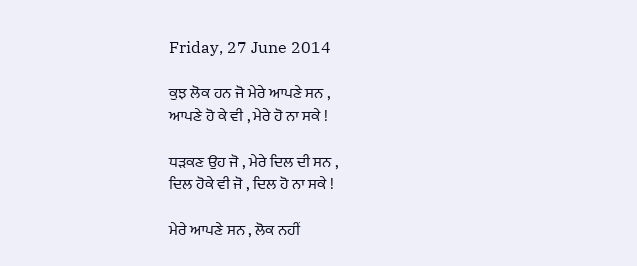Friday, 27 June 2014

ਕੁਝ ਲੋਕ ਹਨ ਜੋ ਮੇਰੇ ਆਪਣੇ ਸਨ ,
ਆਪਣੇ ਹੋ ਕੇ ਵੀ , ਮੇਰੇ ਹੋ ਨਾ ਸਕੇ !

ਧੜਕਣ ਉਹ ਜੋ , ਮੇਰੇ ਦਿਲ ਦੀ ਸਨ ,
ਦਿਲ ਹੋਕੇ ਵੀ ਜੋ , ਦਿਲ ਹੋ ਨਾ ਸਕੇ !

ਮੇਰੇ ਆਪਣੇ ਸਨ , ਲੋਕ ਨਹੀਂ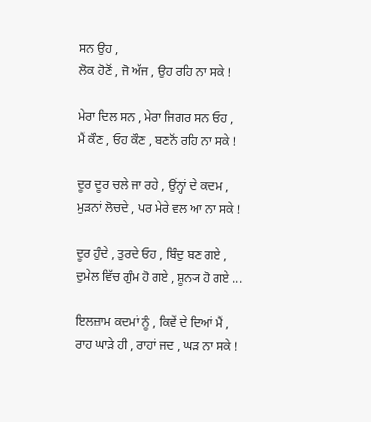ਸਨ ਉਹ ,
ਲੋਕ ਹੋਣੋਂ , ਜੋ ਅੱਜ , ਉਹ ਰਹਿ ਨਾ ਸਕੇ !

ਮੇਰਾ ਦਿਲ ਸਨ , ਮੇਰਾ ਜਿਗਰ ਸਨ ਓਹ ,
ਮੈਂ ਕੌਣ , ਓਹ ਕੌਣ , ਬਣਨੋਂ ਰਹਿ ਨਾ ਸਕੇ !

ਦੂਰ ਦੂਰ ਚਲੇ ਜਾ ਰਹੇ , ਉਂਨ੍ਹਾਂ ਦੇ ਕਦਮ ,
ਮੁੜਨਾਂ ਲੋਚਦੇ , ਪਰ ਮੇਰੇ ਵਲ ਆ ਨਾ ਸਕੇ !

ਦੂਰ ਹੁੰਦੇ , ਤੁਰਦੇ ਓਹ , ਬਿੰਦੁ ਬਣ ਗਏ ,
ਦੁਮੇਲ ਵਿੱਚ ਗੁੰਮ ਹੋ ਗਏ , ਸ਼ੂਨ੍ਯ ਹੋ ਗਏ ...

ਇਲਜ਼ਾਮ ਕਦਮਾਂ ਨੂੰ , ਕਿਵੇਂ ਦੇ ਦਿਆਂ ਮੈਂ ,
ਰਾਹ ਘਾੜੇ ਹੀ , ਰਾਹਾਂ ਜਦ , ਘੜ ਨਾ ਸਕੇ !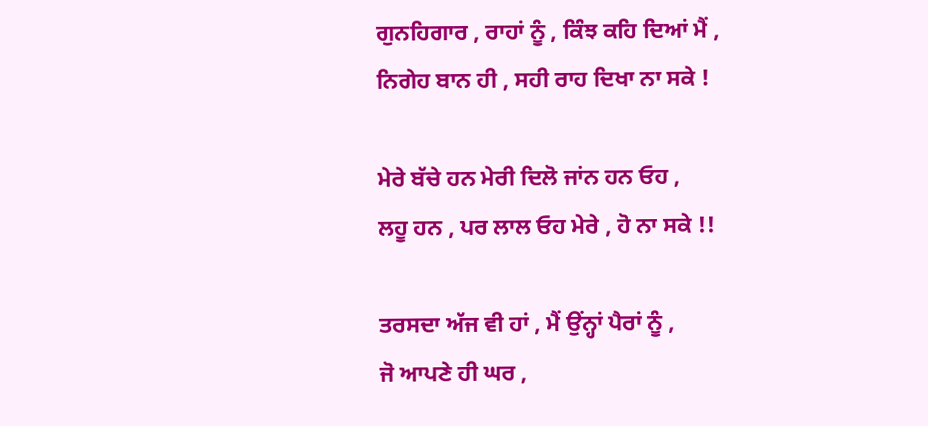ਗੁਨਹਿਗਾਰ , ਰਾਹਾਂ ਨੂੰ , ਕਿੰਝ ਕਹਿ ਦਿਆਂ ਮੈਂ ,
ਨਿਗੇਹ ਬਾਨ ਹੀ , ਸਹੀ ਰਾਹ ਦਿਖਾ ਨਾ ਸਕੇ !

ਮੇਰੇ ਬੱਚੇ ਹਨ ਮੇਰੀ ਦਿਲੋ ਜਾਂਨ ਹਨ ਓਹ ,
ਲਹੂ ਹਨ , ਪਰ ਲਾਲ ਓਹ ਮੇਰੇ , ਹੋ ਨਾ ਸਕੇ !!

ਤਰਸਦਾ ਅੱਜ ਵੀ ਹਾਂ , ਮੈਂ ਉਂਨ੍ਹਾਂ ਪੈਰਾਂ ਨੂੰ ,
ਜੋ ਆਪਣੇ ਹੀ ਘਰ ,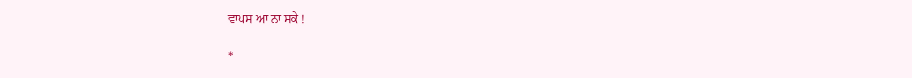ਵਾਪਸ ਆ ਨਾ ਸਕੇ !

*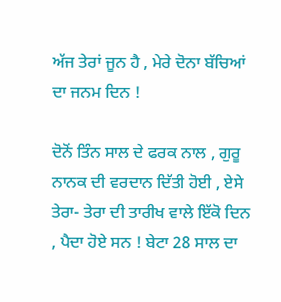ਅੱਜ ਤੇਰਾਂ ਜੂਨ ਹੈ , ਮੇਰੇ ਦੋਨਾ ਬੱਚਿਆਂ ਦਾ ਜਨਮ ਦਿਨ !

ਦੋਨੋਂ ਤਿੰਨ ਸਾਲ ਦੇ ਫਰਕ ਨਾਲ , ਗੁਰੂ ਨਾਨਕ ਦੀ ਵਰਦਾਨ ਦਿੱਤੀ ਹੋਈ , ਏਸੇ ਤੇਰਾ- ਤੇਰਾ ਦੀ ਤਾਰੀਖ ਵਾਲੇ ਇੱਕੋ ਦਿਨ , ਪੈਦਾ ਹੋਏ ਸਨ ! ਬੇਟਾ 28 ਸਾਲ ਦਾ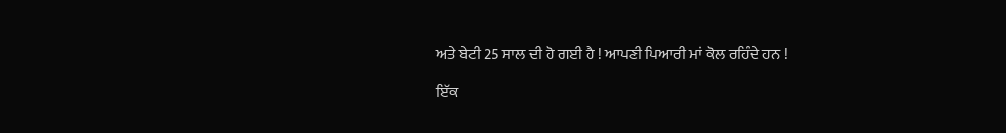ਅਤੇ ਬੇਟੀ 25 ਸਾਲ ਦੀ ਹੋ ਗਈ ਹੈ ! ਆਪਣੀ ਪਿਆਰੀ ਮਾਂ ਕੋਲ ਰਹਿੰਦੇ ਹਨ !

ਇੱਕ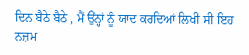ਦਿਨ ਬੈਠੇ ਬੈਠੇ , ਮੈਂ ਉਂਨ੍ਹਾਂ ਨੂੰ ਯਾਦ ਕਰਦਿਆਂ ਲਿਖੀ ਸੀ ਇਹ ਨਜ਼ਮ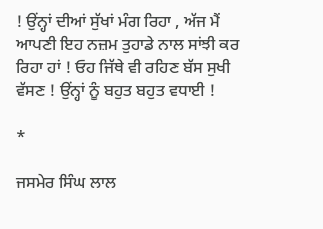! ਉਂਨ੍ਹਾਂ ਦੀਆਂ ਸੁੱਖਾਂ ਮੰਗ ਰਿਹਾ , ਅੱਜ ਮੈਂ ਆਪਣੀ ਇਹ ਨਜ਼ਮ ਤੁਹਾਡੇ ਨਾਲ ਸਾਂਝੀ ਕਰ ਰਿਹਾ ਹਾਂ ! ਓਹ ਜਿੱਥੇ ਵੀ ਰਹਿਣ ਬੱਸ ਸੁਖੀ ਵੱਸਣ ! ਉਂਨ੍ਹਾਂ ਨੂੰ ਬਹੁਤ ਬਹੁਤ ਵਧਾਈ !

*

ਜਸਮੇਰ ਸਿੰਘ ਲਾਲ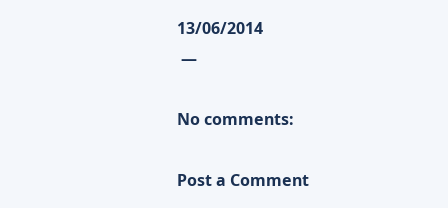13/06/2014
 —

No comments:

Post a Comment